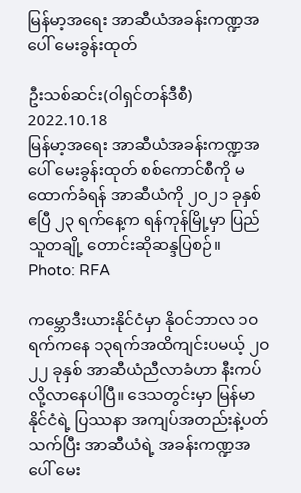မြန်မာ့အရေး အာဆီယံအခန်းကဏ္ဍအပေါ် မေးခွန်းထုတ်

ဦးသစ်ဆင်း(ဝါရှင်တန်ဒီစီ)
2022.10.18
မြန်မာ့အရေး အာဆီယံအခန်းကဏ္ဍအပေါ် မေးခွန်းထုတ် စစ်ကောင်စီကို မထောက်ခံရန် အာဆီယံကို ၂ဝ၂၁ ခုနှစ် ဧပြီ ၂၃ ရက်နေ့က ရန်ကုန်မြို့မှာ ပြည်သူတချို့ တောင်းဆိုဆန္ဒပြစဉ်။
Photo: RFA

ကမ္ဘောဒီးယားနိုင်ငံမှာ နိုဝင်ဘာလ ၁ဝရက်ကနေ ၁၃ရက်အထိကျင်းပမယ့် ၂ဝ၂၂ ခုနှစ် အာဆီယံညီလာခံဟာ နီးကပ်လို့လာနေပါပြီ။ ဒေသတွင်းမှာ မြန်မာနိုင်ငံရဲ့ ပြဿနာ အကျပ်အတည်းနဲ့ပတ်သက်ပြီး အာဆီယံရဲ့ အခန်းကဏ္ဍအပေါ် မေး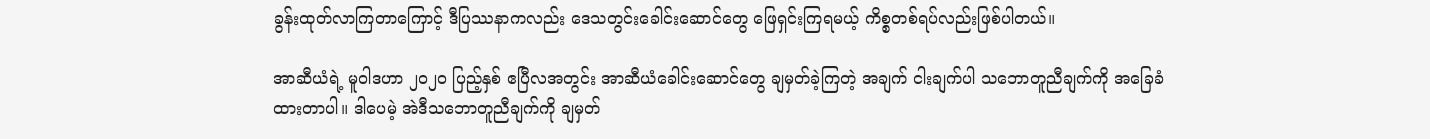ခွန်းထုတ်လာကြတာကြောင့် ဒီပြဿနာကလည်း ဒေသတွင်းခေါင်းဆောင်တွေ ဖြေရှင်းကြရမယ့် ကိစ္စတစ်ရပ်လည်းဖြစ်ပါတယ်။

အာဆီယံရဲ့ မူဝါဒဟာ ၂ဝ၂ဝ ပြည့်နှစ် ဧပြီလအတွင်း အာဆီယံခေါင်းဆောင်တွေ ချမှတ်ခဲ့ကြတဲ့ အချက် ငါးချက်ပါ သဘောတူညီချက်ကို အခြေခံ ထားတာပါ။ ဒါပေမဲ့ အဲဒီသဘောတူညီချက်ကို ချမှတ်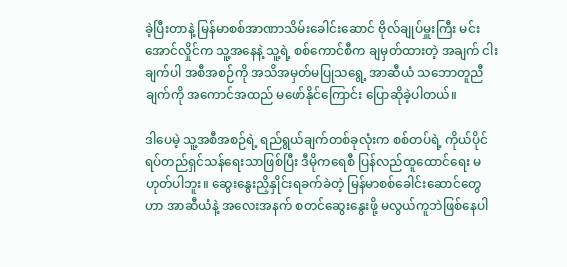ခဲ့ပြီးတာနဲ့ မြန်မာစစ်အာဏာသိမ်းခေါင်းဆောင် ဗိုလ်ချုပ်မှူးကြီး မင်းအောင်လှိုင်က သူ့အနေနဲ့ သူ့ရဲ့ စစ်ကောင်စီက ချမှတ်ထားတဲ့ အချက် ငါးချက်ပါ အစီအစဉ်ကို အသိအမှတ်မပြုသရွေ့ အာဆီယံ သဘောတူညီချက်ကို အကောင်အထည် မဖော်နိုင်ကြောင်း ပြောဆိုခဲ့ပါတယ်။

ဒါပေမဲ့ သူ့အစီအစဉ်ရဲ့ ရည်ရွယ်ချက်တစ်ခုလုံးက စစ်တပ်ရဲ့ ကိုယ်ပိုင်ရပ်တည်ရှင်သန်ရေးသာဖြစ်ပြီး ဒီမိုကရေစီ ပြန်လည်ထူထောင်ရေး မဟုတ်ပါဘူး။ ဆွေးနွေးညှိနှိုင်းရခက်ခဲတဲ့ မြန်မာစစ်ခေါင်းဆောင်တွေဟာ အာဆီယံနဲ့ အလေးအနက် စတင်ဆွေးနွေးဖို့ မလွယ်ကူဘဲဖြစ်နေပါ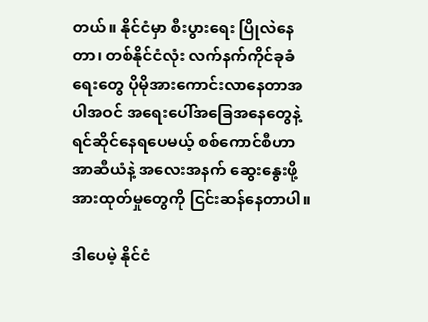တယ်။ နိုင်ငံမှာ စီးပွားရေး ပြိုလဲနေတာ၊ တစ်နိုင်ငံလုံး လက်နက်ကိုင်ခုခံရေးတွေ ပိုမိုအားကောင်းလာနေတာအပါအဝင် အရေးပေါ်အခြေအနေတွေနဲ့ ရင်ဆိုင်နေရပေမယ့် စစ်ကောင်စီဟာ အာဆီယံနဲ့ အလေးအနက် ဆွေးနွေးဖို့ အားထုတ်မှုတွေကို ငြင်းဆန်နေတာပါ။

ဒါပေမဲ့ နိုင်ငံ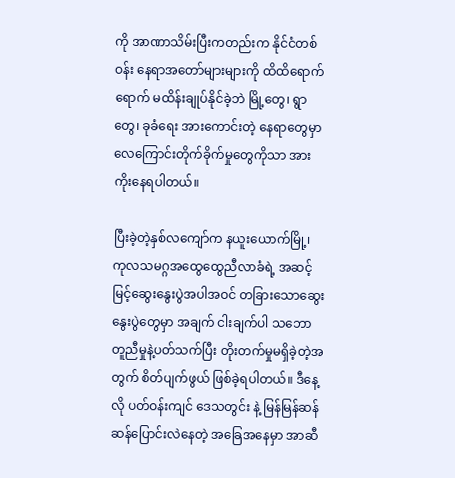ကို အာဏာသိမ်းပြီးကတည်းက နိုင်ငံတစ်ဝန်း နေရာအတော်များများကို ထိထိရောက်ရောက် မထိန်းချုပ်နိုင်ခဲ့ဘဲ မြို့တွေ၊ ရွာတွေ၊ ခုခံရေး အားကောင်းတဲ့ နေရာတွေမှာ လေကြောင်းတိုက်ခိုက်မှုတွေကိုသာ အားကိုးနေရပါတယ်။

ပြီးခဲ့တဲ့နှစ်လကျော်က နယူးယောက်မြို့၊ ကုလသမဂ္ဂအထွေထွေညီလာခံရဲ့ အဆင့်မြင့်ဆွေးနွေးပွဲအပါအဝင် တခြားသောဆွေးနွေးပွဲတွေမှာ အချက် ငါးချက်ပါ သဘောတူညီမှုနဲ့ပတ်သက်ပြီး တိုးတက်မှုမရှိခဲ့တဲ့အတွက် စိတ်ပျက်ဖွယ် ဖြစ်ခဲ့ရပါတယ်။ ဒီနေ့လို ပတ်ဝန်းကျင် ဒေသတွင်း နဲ့ မြန်မြန်ဆန်ဆန်ပြောင်းလဲနေတဲ့ အခြေအနေမှာ အာဆီ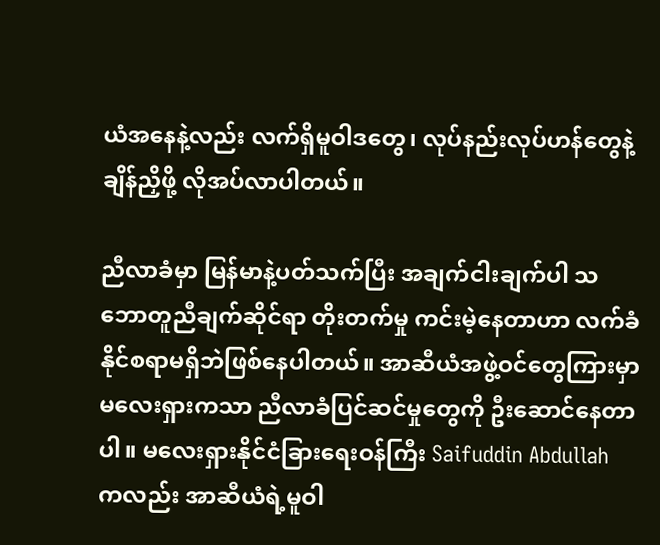ယံအနေနဲ့လည်း လက်ရှိမူဝါဒတွေ၊ လုပ်နည်းလုပ်ဟန်တွေနဲ့ ချိန်ညှိဖို့ လိုအပ်လာပါတယ်။

ညီလာခံမှာ မြန်မာနဲ့ပတ်သက်ပြီး အချက်ငါးချက်ပါ သဘောတူညီချက်ဆိုင်ရာ တိုးတက်မှု ကင်းမဲ့နေတာဟာ လက်ခံနိုင်စရာမရှိဘဲဖြစ်နေပါတယ်။ အာဆီယံအဖွဲ့ဝင်တွေကြားမှာ မလေးရှားကသာ ညီလာခံပြင်ဆင်မှုတွေကို ဦးဆောင်နေတာပါ။ မလေးရှားနိုင်ငံခြားရေးဝန်ကြီး Saifuddin Abdullah ကလည်း အာဆီယံရဲ့မူဝါ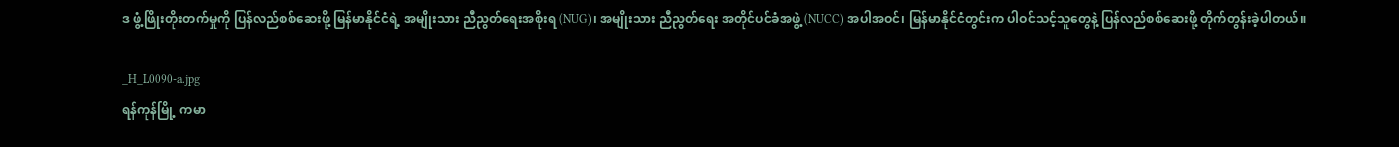ဒ ဖွံ့ဖြိုးတိုးတက်မှုကို ပြန်လည်စစ်ဆေးဖို့ မြန်မာနိုင်ငံရဲ့ အမျိုးသား ညီညွတ်ရေးအစိုးရ (NUG)၊ အမျိုးသား ညီညွတ်ရေး အတိုင်ပင်ခံအဖွဲ့ (NUCC) အပါအဝင်၊ မြန်မာနိုင်ငံတွင်းက ပါဝင်သင့်သူတွေနဲ့ ပြန်လည်စစ်ဆေးဖို့ တိုက်တွန်းခဲ့ပါတယ်။

_H_L0090-a.jpg
ရန်ကုန်မြို့ ကမာ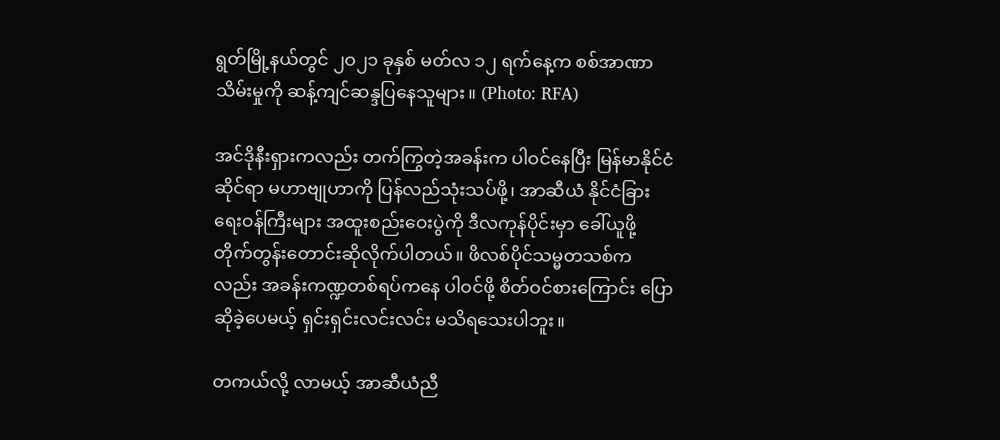ရွတ်မြို့နယ်တွင် ၂ဝ၂၁ ခုနှစ် မတ်လ ၁၂ ရက်နေ့က စစ်အာဏာသိမ်းမှုကို ဆန့်ကျင်ဆန္ဒပြနေသူများ။ (Photo: RFA)

အင်ဒိုနီးရှားကလည်း တက်ကြွတဲ့အခန်းက ပါဝင်နေပြီး မြန်မာနိုင်ငံဆိုင်ရာ မဟာဗျုဟာကို ပြန်လည်သုံးသပ်ဖို့၊ အာဆီယံ နိုင်ငံခြားရေးဝန်ကြီးများ အထူးစည်းဝေးပွဲကို ဒီလကုန်ပိုင်းမှာ ခေါ်ယူဖို့ တိုက်တွန်းတောင်းဆိုလိုက်ပါတယ်။ ဖိလစ်ပိုင်သမ္မတသစ်ကလည်း အခန်းကဏ္ဍတစ်ရပ်ကနေ ပါဝင်ဖို့ စိတ်ဝင်စားကြောင်း ပြောဆိုခဲ့ပေမယ့် ရှင်းရှင်းလင်းလင်း မသိရသေးပါဘူး။

တကယ်လို့ လာမယ့် အာဆီယံညီ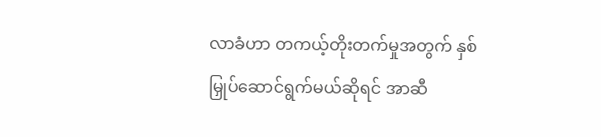လာခံဟာ တကယ့်တိုးတက်မှုအတွက် နှစ်မြှုပ်ဆောင်ရွက်မယ်ဆိုရင် အာဆီ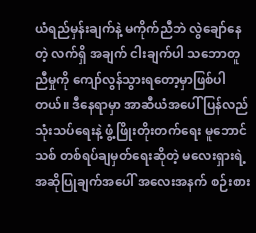ယံရည်မှန်းချက်နဲ့ မကိုက်ညီဘဲ လွဲချော်နေတဲ့ လက်ရှိ အချက် ငါးချက်ပါ သဘောတူညီမှုကို ကျော်လွန်သွားရတော့မှာဖြစ်ပါတယ်။ ဒီနေရာမှာ အာဆီယံအပေါ် ပြန်လည်သုံးသပ်ရေးနဲ့ ဖွံ့ဖြိုးတိုးတက်ရေး မူဘောင်သစ် တစ်ရပ်ချမှတ်ရေးဆိုတဲ့ မလေးရှားရဲ့ အဆိုပြုချက်အပေါ် အလေးအနက် စဉ်းစား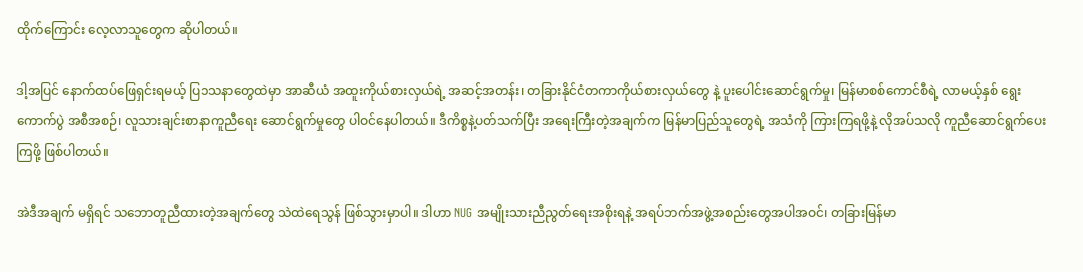ထိုက်ကြောင်း လေ့လာသူတွေက ဆိုပါတယ်။

ဒါ့အပြင် နောက်ထပ်ဖြေရှင်းရမယ့် ပြ၁သနာတွေထဲမှာ အာဆီယံ အထူးကိုယ်စားလှယ်ရဲ့ အဆင့်အတန်း၊ တခြားနိုင်ငံတကာကိုယ်စားလှယ်တွေ နဲ့ ပူးပေါင်းဆောင်ရွက်မှု၊ မြန်မာစစ်ကောင်စီရဲ့ လာမယ့်နှစ် ရွေးကောက်ပွဲ အစီအစဉ်၊ လူသားချင်းစာနာကူညီရေး ဆောင်ရွက်မှုတွေ ပါဝင်နေပါတယ်။ ဒီကိစ္စနဲ့ပတ်သက်ပြီး အရေးကြီးတဲ့အချက်က မြန်မာပြည်သူတွေရဲ့ အသံကို ကြားကြရဖို့နဲ့ လိုအပ်သလို ကူညီဆောင်ရွက်ပေးကြဖို့ ဖြစ်ပါတယ်။

အဲဒီအချက် မရှိရင် သဘောတူညီထားတဲ့အချက်တွေ သဲထဲရေသွန် ဖြစ်သွားမှာပါ။ ဒါဟာ NUG အမျိုးသားညီညွတ်ရေးအစိုးရနဲ့ အရပ်ဘက်အဖွဲ့အစည်းတွေအပါအဝင်၊ တခြားမြန်မာ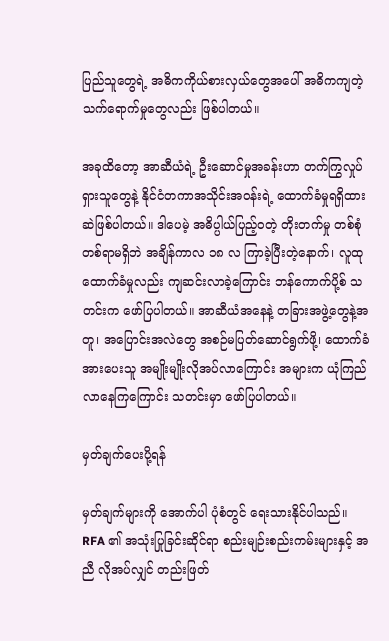ပြည်သူတွေရဲ့ အဓိကကိုယ်စားလှယ်တွေအပေါ် အဓိကကျတဲ့ သက်ရောက်မှုတွေလည်း ဖြစ်ပါတယ်။

အခုထိတော့ အာဆီယံရဲ့ ဦးဆောင်မှုအခန်းဟာ တက်ကြွလှုပ်ရှားသူတွေနဲ့ နိုင်ငံတကာအသိုင်းအဝန်းရဲ့ ထောက်ခံမှုရရှိထားဆဲဖြစ်ပါတယ်။ ဒါပေမဲ့ အဓိပ္ပါယ်ပြည့်ဝတဲ့ တိုးတက်မှု တစ်စုံတစ်ရာမရှိဘဲ အချိန်ကာလ ၁၈ လ ကြာခဲ့ပြီးတဲ့နောက်၊ လူထုထောက်ခံမှုလည်း ကျဆင်းလာခဲ့ကြောင်း ဘန်ကောက်ပို့စ် သတင်းက ဖော်ပြပါတယ်။ အာဆီယံအနေနဲ့ တခြားအဖွဲ့တွေနဲ့အတူ၊ အပြောင်းအလဲတွေ အစဉ်မပြတ်ဆောင်ရွက်ဖို့၊ ထောက်ခံ အားပေးသူ အမျိုးမျိုးလိုအပ်လာကြောင်း အများက ယုံကြည်လာနေကြကြောင်း သတင်းမှာ ဖော်ပြပါတယ်။

မှတ်ချက်ပေးပို့ရန်

မှတ်ချက်များကို အောက်ပါ ပုံစံတွင် ရေးသားနိုင်ပါသည်။ RFA ၏ အသုံးပြုခြင်းဆိုင်ရာ စည်းမျဉ်းစည်းကမ်းများနှင့် အညီ လိုအပ်လျှင် တည်းဖြတ်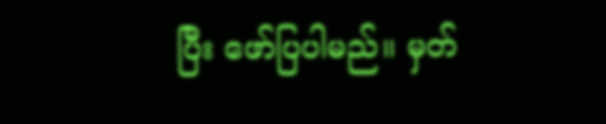ပြီး ဖော်ပြပါမည်။ မှတ်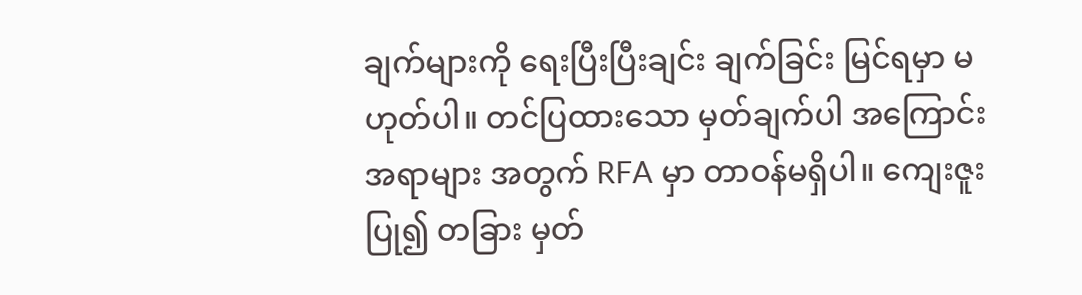ချက်များကို ရေးပြီးပြီးချင်း ချက်ခြင်း မြင်ရမှာ မဟုတ်ပါ။ တင်ပြထားသော မှတ်ချက်ပါ အကြောင်းအရာများ အတွက် RFA မှာ တာဝန်မရှိပါ။ ကျေးဇူးပြု၍ တခြား မှတ်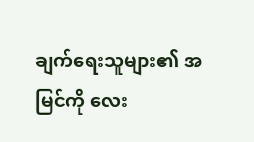ချက်ရေးသူများ၏ အမြင်ကို လေး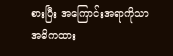စားပြီး အကြောင်းအရာကိုသာ အဓိကထား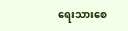ရေးသားစေ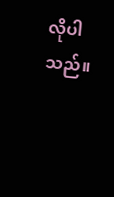လိုပါသည်။